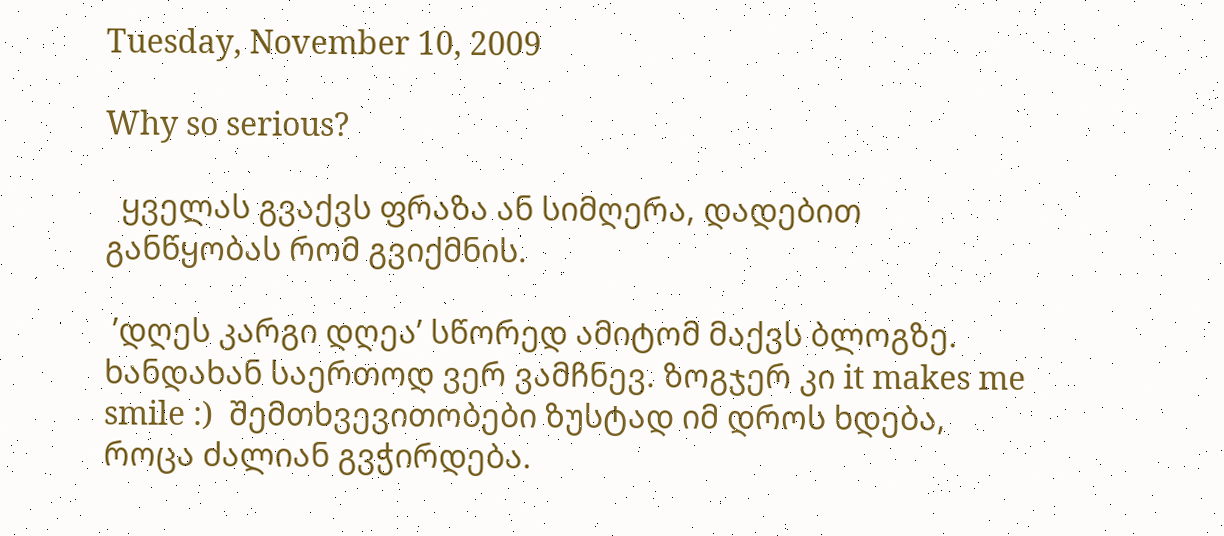Tuesday, November 10, 2009

Why so serious?

  ყველას გვაქვს ფრაზა ან სიმღერა, დადებით განწყობას რომ გვიქმნის.

 ’დღეს კარგი დღეა’ სწორედ ამიტომ მაქვს ბლოგზე. ხანდახან საერთოდ ვერ ვამჩნევ. ზოგჯერ კი it makes me smile :)  შემთხვევითობები ზუსტად იმ დროს ხდება, როცა ძალიან გვჭირდება.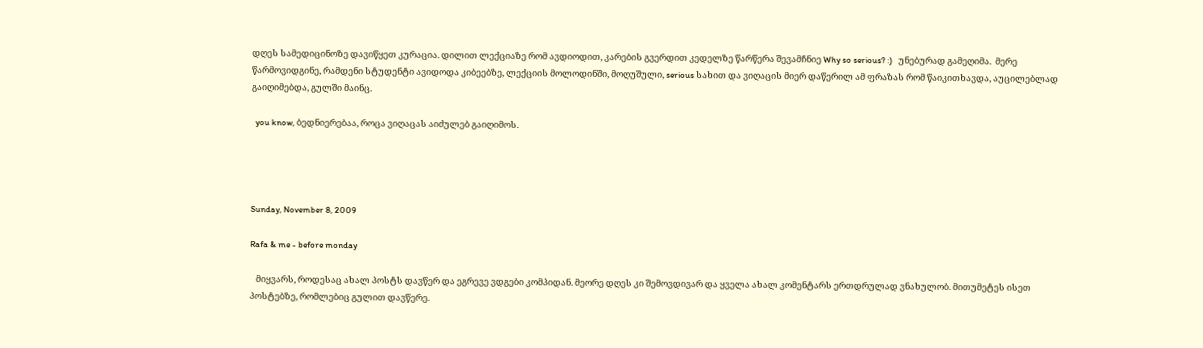დღეს სამედიცინოზე დავიწყეთ კურაცია. დილით ლექციაზე რომ ავდიოდით, კარების გვერდით კედელზე წარწერა შევამჩნიე Why so serious? :)   უნებურად გამეღიმა.  მერე წარმოვიდგინე, რამდენი სტუდენტი ავიდოდა კიბეებზე, ლექციის მოლოდინში, მოღუშული, serious სახით და ვიღაცის მიერ დაწერილ ამ ფრაზას რომ წაიკითხავდა, აუცილებლად გაიღიმებდა, გულში მაინც.

  you know, ბედნიერებაა, როცა ვიღაცას აიძულებ გაიღიმოს.




Sunday, November 8, 2009

Rafa & me - before monday

   მიყვარს, როდესაც ახალ პოსტს დავწერ და ეგრევე ვდგები კომპიდან. მეორე დღეს კი შემოვდივარ და ყველა ახალ კომენტარს ერთდრულად ვნახულობ. მითუმეტეს ისეთ პოსტებზე, რომლებიც გულით დავწერე.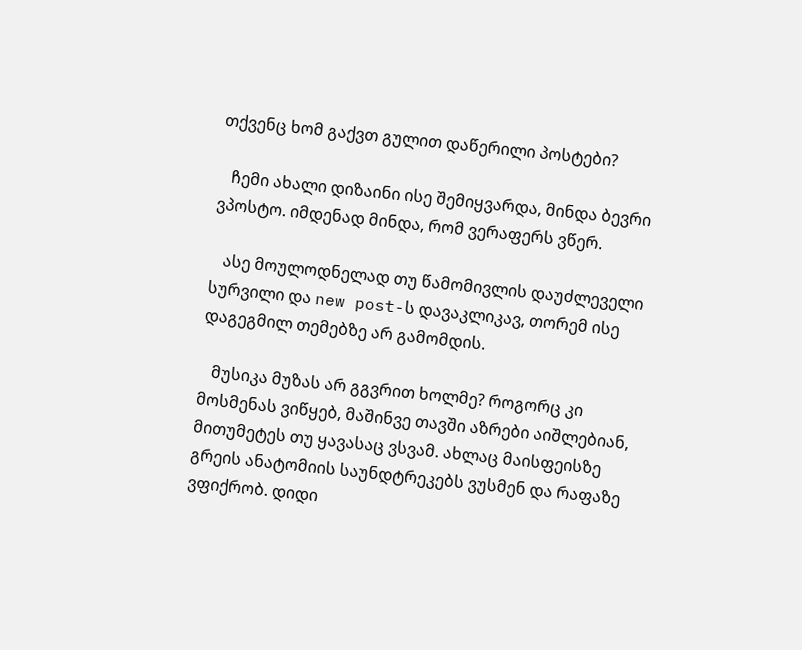თქვენც ხომ გაქვთ გულით დაწერილი პოსტები?

   ჩემი ახალი დიზაინი ისე შემიყვარდა, მინდა ბევრი ვპოსტო. იმდენად მინდა, რომ ვერაფერს ვწერ.

   ასე მოულოდნელად თუ წამომივლის დაუძლეველი სურვილი და new post-ს დავაკლიკავ, თორემ ისე დაგეგმილ თემებზე არ გამომდის.

   მუსიკა მუზას არ გგვრით ხოლმე? როგორც კი მოსმენას ვიწყებ, მაშინვე თავში აზრები აიშლებიან, მითუმეტეს თუ ყავასაც ვსვამ. ახლაც მაისფეისზე გრეის ანატომიის საუნდტრეკებს ვუსმენ და რაფაზე ვფიქრობ. დიდი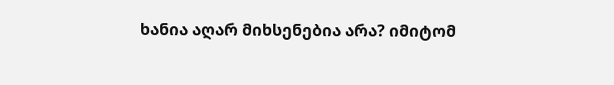ხანია აღარ მიხსენებია არა? იმიტომ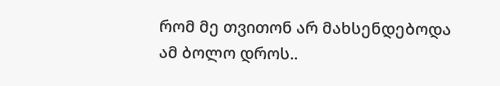რომ მე თვითონ არ მახსენდებოდა ამ ბოლო დროს..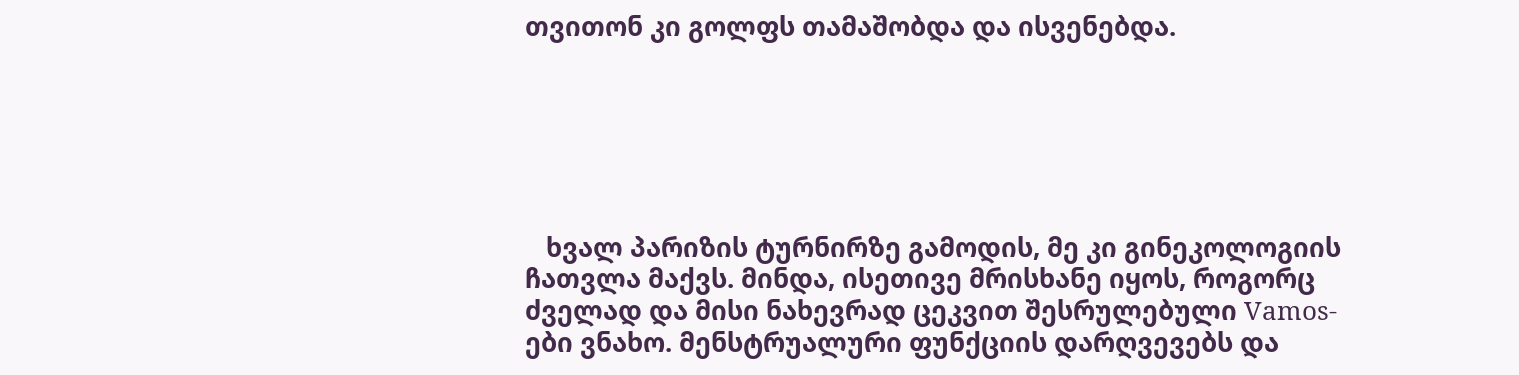თვითონ კი გოლფს თამაშობდა და ისვენებდა.






   ხვალ პარიზის ტურნირზე გამოდის, მე კი გინეკოლოგიის ჩათვლა მაქვს. მინდა, ისეთივე მრისხანე იყოს, როგორც ძველად და მისი ნახევრად ცეკვით შესრულებული Vamos-ები ვნახო. მენსტრუალური ფუნქციის დარღვევებს და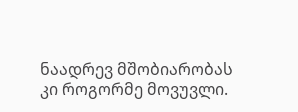ნაადრევ მშობიარობას კი როგორმე მოვუვლი.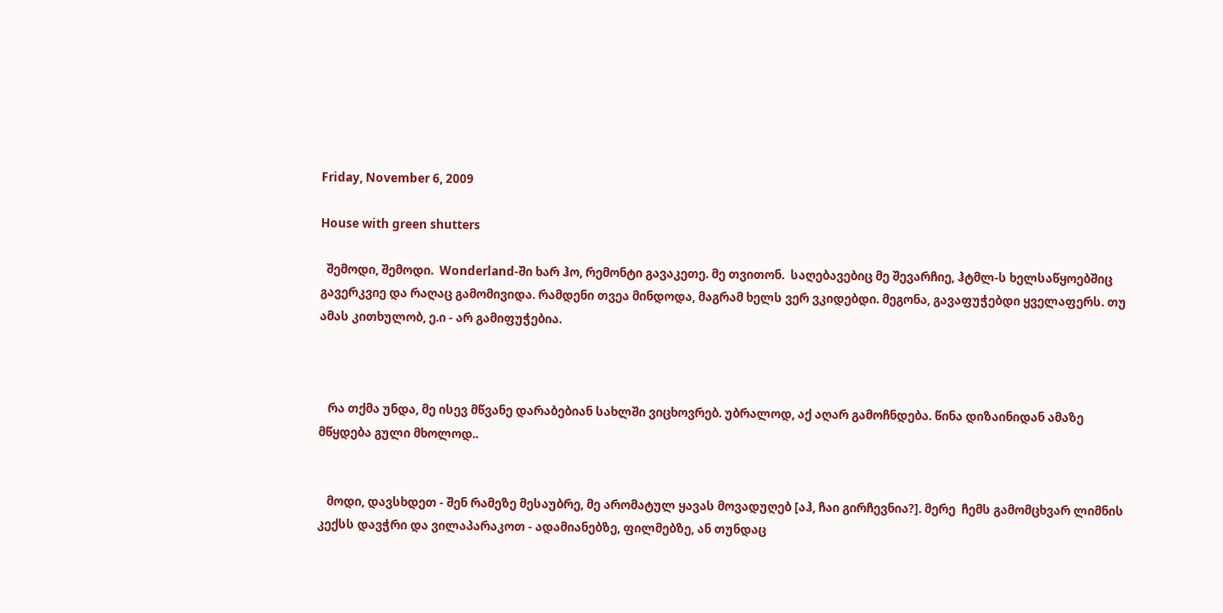Friday, November 6, 2009

House with green shutters

  შემოდი, შემოდი.  Wonderland-ში ხარ ჰო, რემონტი გავაკეთე. მე თვითონ.  საღებავებიც მე შევარჩიე, ჰტმლ-ს ხელსაწყოებშიც გავერკვიე და რაღაც გამომივიდა. რამდენი თვეა მინდოდა, მაგრამ ხელს ვერ ვკიდებდი. მეგონა, გავაფუჭებდი ყველაფერს. თუ ამას კითხულობ, ე.ი - არ გამიფუჭებია.



   რა თქმა უნდა, მე ისევ მწვანე დარაბებიან სახლში ვიცხოვრებ. უბრალოდ, აქ აღარ გამოჩნდება. წინა დიზაინიდან ამაზე მწყდება გული მხოლოდ..


   მოდი, დავსხდეთ - შენ რამეზე მესაუბრე, მე არომატულ ყავას მოვადუღებ [აჰ, ჩაი გირჩევნია?]. მერე  ჩემს გამომცხვარ ლიმნის კექსს დავჭრი და ვილაპარაკოთ - ადამიანებზე, ფილმებზე, ან თუნდაც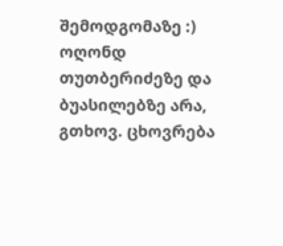შემოდგომაზე :) ოღონდ თუთბერიძეზე და ბუასილებზე არა, გთხოვ. ცხოვრება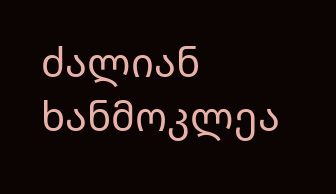ძალიან ხანმოკლეა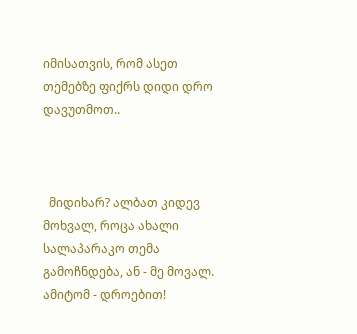იმისათვის, რომ ასეთ თემებზე ფიქრს დიდი დრო დავუთმოთ..



  მიდიხარ? ალბათ კიდევ მოხვალ, როცა ახალი სალაპარაკო თემა გამოჩნდება, ან - მე მოვალ. ამიტომ - დროებით!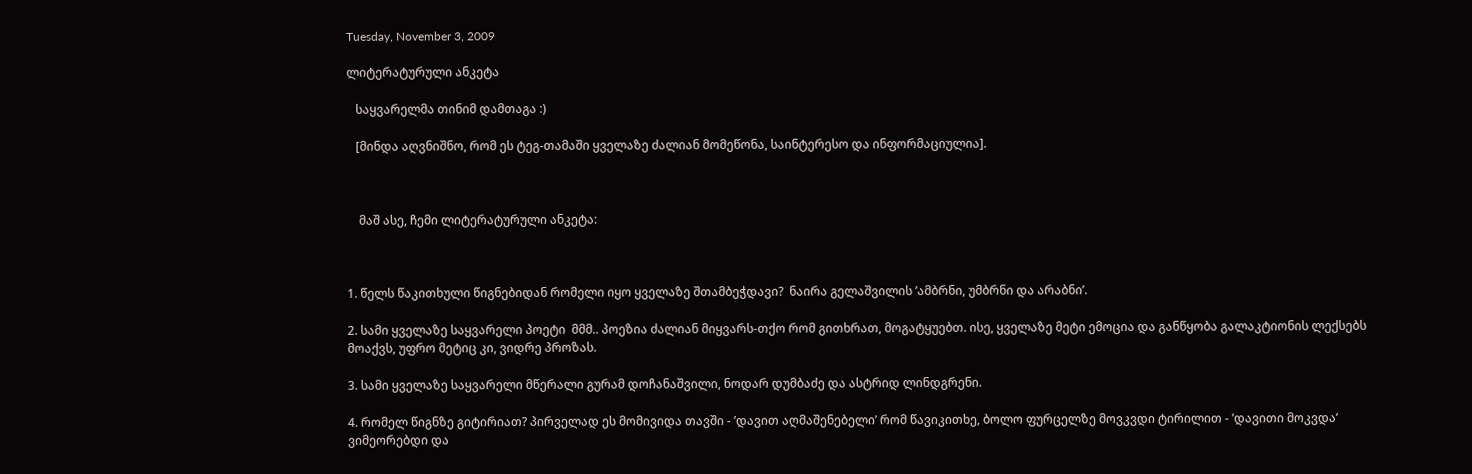Tuesday, November 3, 2009

ლიტერატურული ანკეტა

   საყვარელმა თინიმ დამთაგა :)

   [მინდა აღვნიშნო, რომ ეს ტეგ-თამაში ყველაზე ძალიან მომეწონა, საინტერესო და ინფორმაციულია].



    მაშ ასე, ჩემი ლიტერატურული ანკეტა:



1. წელს წაკითხული წიგნებიდან რომელი იყო ყველაზე შთამბეჭდავი?  ნაირა გელაშვილის ’ამბრნი, უმბრნი და არაბნი’.

2. სამი ყველაზე საყვარელი პოეტი  მმმ.. პოეზია ძალიან მიყვარს-თქო რომ გითხრათ, მოგატყუებთ. ისე, ყველაზე მეტი ემოცია და განწყობა გალაკტიონის ლექსებს მოაქვს, უფრო მეტიც კი, ვიდრე პროზას.

3. სამი ყველაზე საყვარელი მწერალი გურამ დოჩანაშვილი, ნოდარ დუმბაძე და ასტრიდ ლინდგრენი.

4. რომელ წიგნზე გიტირიათ? პირველად ეს მომივიდა თავში - ’დავით აღმაშენებელი’ რომ წავიკითხე, ბოლო ფურცელზე მოვკვდი ტირილით - ’დავითი მოკვდა’  ვიმეორებდი და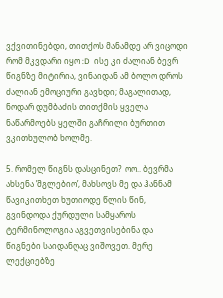ვქვითინებდი, თითქოს მანამდე არ ვიცოდი რომ მკვდარი იყო :D  ისე კი ძალიან ბევრ წიგნზე მიტირია, ვინაიდან ამ ბოლო დროს ძალიან ემოციური გავხდი; მაგალითად, ნოდარ დუმბაძის თითქმის ყველა ნაწარმოებს ყელში გაჩრილი ბურთით ვკითხულობ ხოლმე.

5. რომელ წიგნს დასცინეთ?  ოო.. ბევრმა ახსენა ’მგლებიო’, მახსოვს მე და ჰანნამ წავიკითხეთ ხუთიოდე წლის წინ, გვინდოდა ქურდული სამყაროს ტერმინოლოგია აგვეთვისებინა და წიგნები საიდანღაც ვიშოვეთ. მერე ლექციებზე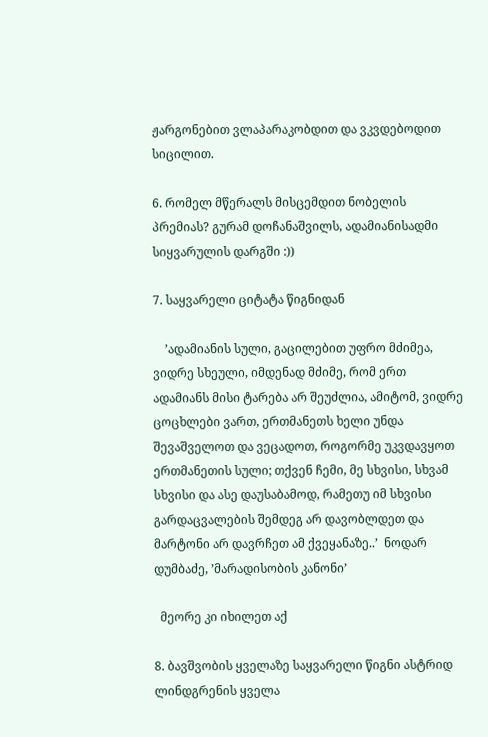ჟარგონებით ვლაპარაკობდით და ვკვდებოდით სიცილით.

6. რომელ მწერალს მისცემდით ნობელის პრემიას? გურამ დოჩანაშვილს, ადამიანისადმი სიყვარულის დარგში :))

7. საყვარელი ციტატა წიგნიდან

    ’ადამიანის სული, გაცილებით უფრო მძიმეა, ვიდრე სხეული, იმდენად მძიმე, რომ ერთ ადამიანს მისი ტარება არ შეუძლია, ამიტომ, ვიდრე ცოცხლები ვართ, ერთმანეთს ხელი უნდა შევაშველოთ და ვეცადოთ, როგორმე უკვდავყოთ ერთმანეთის სული; თქვენ ჩემი, მე სხვისი, სხვამ სხვისი და ასე დაუსაბამოდ, რამეთუ იმ სხვისი გარდაცვალების შემდეგ არ დავობლდეთ და მარტონი არ დავრჩეთ ამ ქვეყანაზე..’  ნოდარ დუმბაძე, ’მარადისობის კანონი’

  მეორე კი იხილეთ აქ

8. ბავშვობის ყველაზე საყვარელი წიგნი ასტრიდ ლინდგრენის ყველა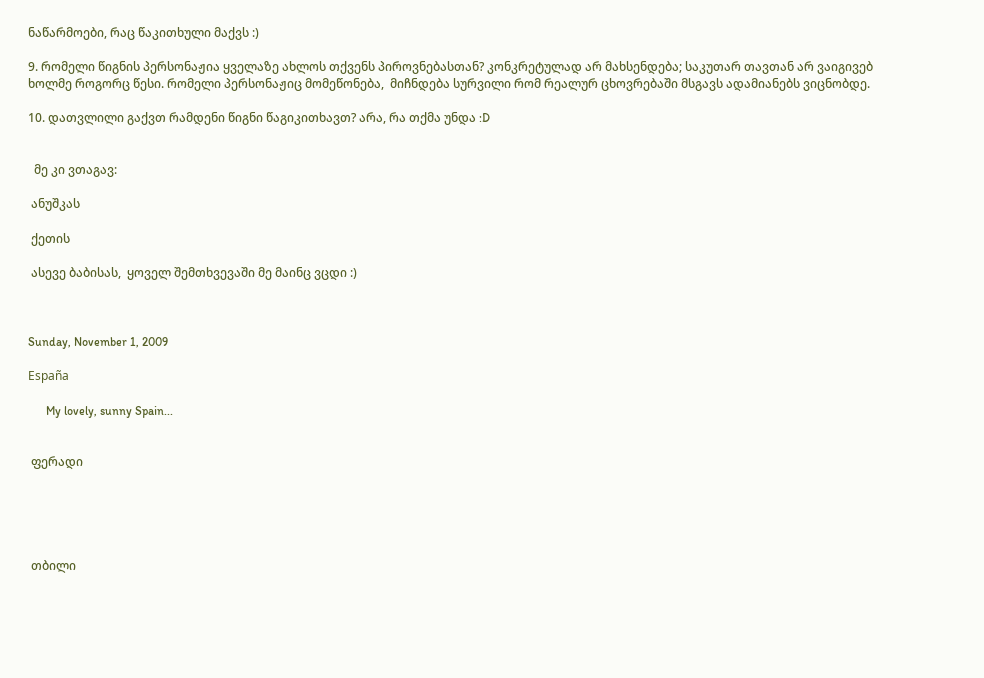ნაწარმოები, რაც წაკითხული მაქვს :)

9. რომელი წიგნის პერსონაჟია ყველაზე ახლოს თქვენს პიროვნებასთან? კონკრეტულად არ მახსენდება; საკუთარ თავთან არ ვაიგივებ ხოლმე როგორც წესი. რომელი პერსონაჟიც მომეწონება,  მიჩნდება სურვილი რომ რეალურ ცხოვრებაში მსგავს ადამიანებს ვიცნობდე.

10. დათვლილი გაქვთ რამდენი წიგნი წაგიკითხავთ? არა, რა თქმა უნდა :D


  მე კი ვთაგავ:

 ანუშკას

 ქეთის

 ასევე ბაბისას,  ყოველ შემთხვევაში მე მაინც ვცდი :)



Sunday, November 1, 2009

España

      My lovely, sunny Spain...


 ფერადი





 თბილი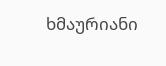ხმაურიანი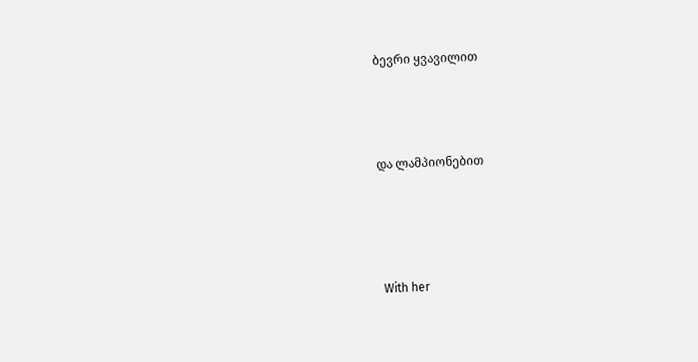ბევრი ყვავილით




და ლამპიონებით





 With her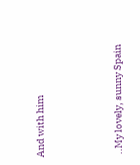And with him





 ..My lovely, sunny Spain